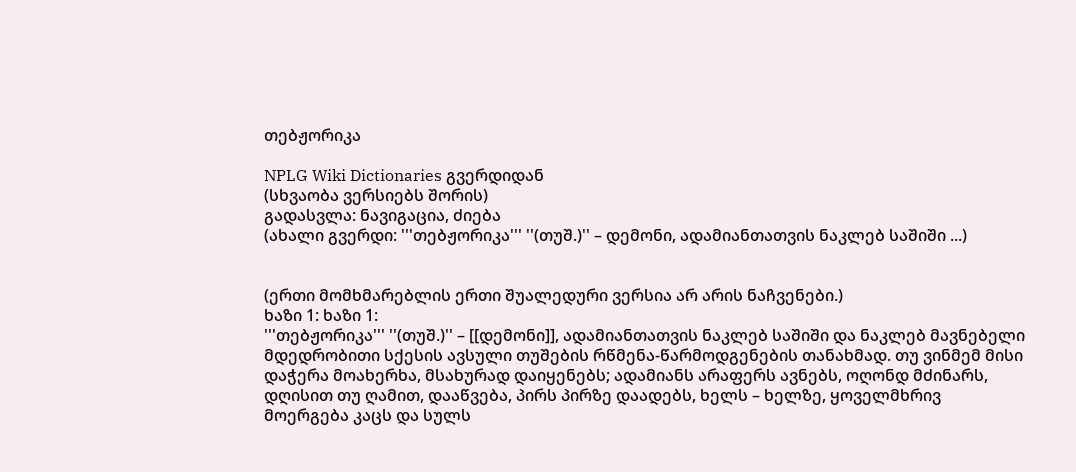თებჟორიკა

NPLG Wiki Dictionaries გვერდიდან
(სხვაობა ვერსიებს შორის)
გადასვლა: ნავიგაცია, ძიება
(ახალი გვერდი: '''თებჟორიკა''' ''(თუშ.)'' – დემონი, ადამიანთათვის ნაკლებ საშიში ...)


(ერთი მომხმარებლის ერთი შუალედური ვერსია არ არის ნაჩვენები.)
ხაზი 1: ხაზი 1:
'''თებჟორიკა''' ''(თუშ.)'' – [[დემონი]], ადამიანთათვის ნაკლებ საშიში და ნაკლებ მავნებელი მდედრობითი სქესის ავსული თუშების რწმენა-წარმოდგენების თანახმად. თუ ვინმემ მისი დაჭერა მოახერხა, მსახურად დაიყენებს; ადამიანს არაფერს ავნებს, ოღონდ მძინარს, დღისით თუ ღამით, დააწვება, პირს პირზე დაადებს, ხელს – ხელზე, ყოველმხრივ მოერგება კაცს და სულს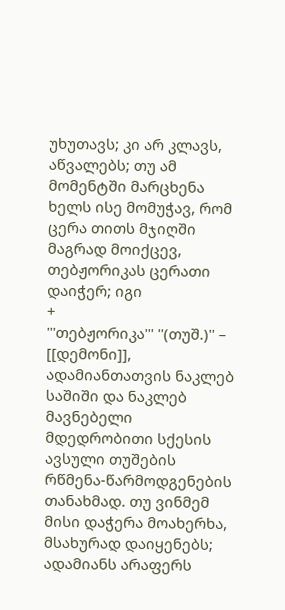უხუთავს; კი არ კლავს, აწვალებს; თუ ამ მომენტში მარცხენა ხელს ისე მომუჭავ, რომ ცერა თითს მჯიღში მაგრად მოიქცევ, თებჟორიკას ცერათი დაიჭერ; იგი
+
'''თებჟორიკა''' ''(თუშ.)'' – [[დემონი]], ადამიანთათვის ნაკლებ საშიში და ნაკლებ მავნებელი მდედრობითი სქესის ავსული თუშების რწმენა-წარმოდგენების თანახმად. თუ ვინმემ მისი დაჭერა მოახერხა, მსახურად დაიყენებს; ადამიანს არაფერს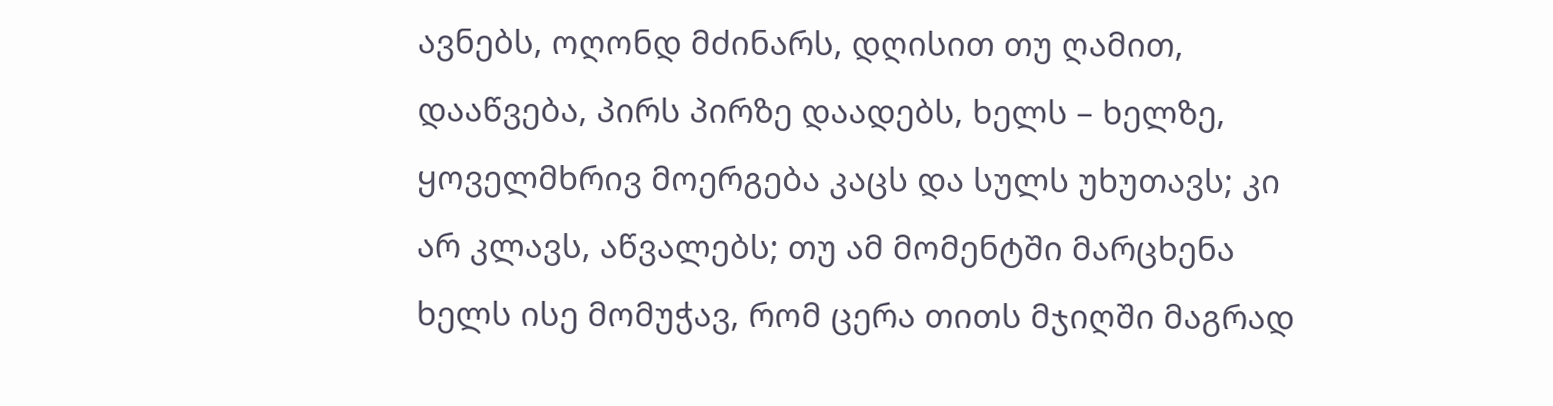ავნებს, ოღონდ მძინარს, დღისით თუ ღამით, დააწვება, პირს პირზე დაადებს, ხელს – ხელზე, ყოველმხრივ მოერგება კაცს და სულს უხუთავს; კი არ კლავს, აწვალებს; თუ ამ მომენტში მარცხენა ხელს ისე მომუჭავ, რომ ცერა თითს მჯიღში მაგრად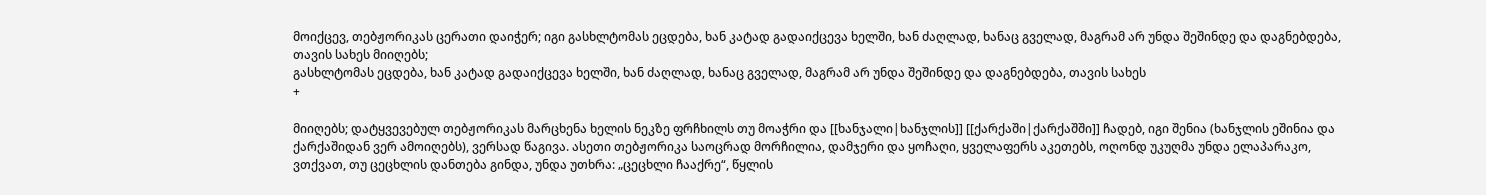მოიქცევ, თებჟორიკას ცერათი დაიჭერ; იგი გასხლტომას ეცდება, ხან კატად გადაიქცევა ხელში, ხან ძაღლად, ხანაც გველად, მაგრამ არ უნდა შეშინდე და დაგნებდება, თავის სახეს მიიღებს;
გასხლტომას ეცდება, ხან კატად გადაიქცევა ხელში, ხან ძაღლად, ხანაც გველად, მაგრამ არ უნდა შეშინდე და დაგნებდება, თავის სახეს
+

მიიღებს; დატყვევებულ თებჟორიკას მარცხენა ხელის ნეკზე ფრჩხილს თუ მოაჭრი და [[ხანჯალი|ხანჯლის]] [[ქარქაში|ქარქაშში]] ჩადებ, იგი შენია (ხანჯლის ეშინია და ქარქაშიდან ვერ ამოიღებს), ვერსად წაგივა. ასეთი თებჟორიკა საოცრად მორჩილია, დამჯერი და ყოჩაღი, ყველაფერს აკეთებს, ოღონდ უკუღმა უნდა ელაპარაკო, ვთქვათ, თუ ცეცხლის დანთება გინდა, უნდა უთხრა: „ცეცხლი ჩააქრე“, წყლის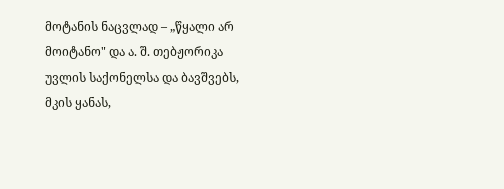მოტანის ნაცვლად – „წყალი არ მოიტანო" და ა. შ. თებჟორიკა უვლის საქონელსა და ბავშვებს, მკის ყანას,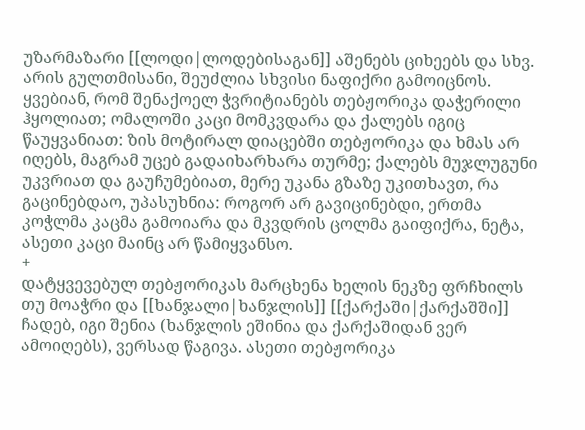უზარმაზარი [[ლოდი|ლოდებისაგან]] აშენებს ციხეებს და სხვ. არის გულთმისანი, შეუძლია სხვისი ნაფიქრი გამოიცნოს. ყვებიან, რომ შენაქოელ ჭვრიტიანებს თებჟორიკა დაჭერილი ჰყოლიათ; ომალოში კაცი მომკვდარა და ქალებს იგიც წაუყვანიათ: ზის მოტირალ დიაცებში თებჟორიკა და ხმას არ იღებს, მაგრამ უცებ გადაიხარხარა თურმე; ქალებს მუჯლუგუნი უკვრიათ და გაუჩუმებიათ, მერე უკანა გზაზე უკითხავთ, რა გაცინებდაო, უპასუხნია: როგორ არ გავიცინებდი, ერთმა კოჭლმა კაცმა გამოიარა და მკვდრის ცოლმა გაიფიქრა, ნეტა, ასეთი კაცი მაინც არ წამიყვანსო.
+
დატყვევებულ თებჟორიკას მარცხენა ხელის ნეკზე ფრჩხილს თუ მოაჭრი და [[ხანჯალი|ხანჯლის]] [[ქარქაში|ქარქაშში]] ჩადებ, იგი შენია (ხანჯლის ეშინია და ქარქაშიდან ვერ ამოიღებს), ვერსად წაგივა. ასეთი თებჟორიკა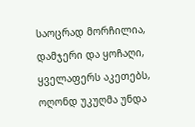საოცრად მორჩილია, დამჯერი და ყოჩაღი, ყველაფერს აკეთებს, ოღონდ უკუღმა უნდა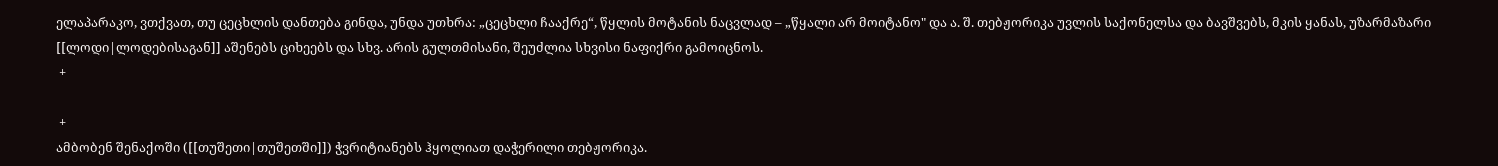ელაპარაკო, ვთქვათ, თუ ცეცხლის დანთება გინდა, უნდა უთხრა: „ცეცხლი ჩააქრე“, წყლის მოტანის ნაცვლად – „წყალი არ მოიტანო" და ა. შ. თებჟორიკა უვლის საქონელსა და ბავშვებს, მკის ყანას, უზარმაზარი [[ლოდი|ლოდებისაგან]] აშენებს ციხეებს და სხვ. არის გულთმისანი, შეუძლია სხვისი ნაფიქრი გამოიცნოს.
 +

 +
ამბობენ შენაქოში ([[თუშეთი|თუშეთში]]) ჭვრიტიანებს ჰყოლიათ დაჭერილი თებჟორიკა.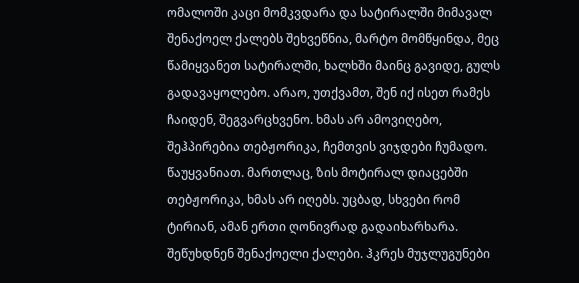ომალოში კაცი მომკვდარა და სატირალში მიმავალ შენაქოელ ქალებს შეხვეწნია, მარტო მომწყინდა, მეც წამიყვანეთ სატირალში, ხალხში მაინც გავიდე, გულს გადავაყოლებო. არაო, უთქვამთ, შენ იქ ისეთ რამეს ჩაიდენ, შეგვარცხვენო. ხმას არ ამოვიღებო, შეჰპირებია თებჟორიკა, ჩემთვის ვიჯდები ჩუმადო. წაუყვანიათ. მართლაც, ზის მოტირალ დიაცებში თებჟორიკა, ხმას არ იღებს. უცბად, სხვები რომ ტირიან, ამან ერთი ღონივრად გადაიხარხარა. შეწუხდნენ შენაქოელი ქალები. ჰკრეს მუჯლუგუნები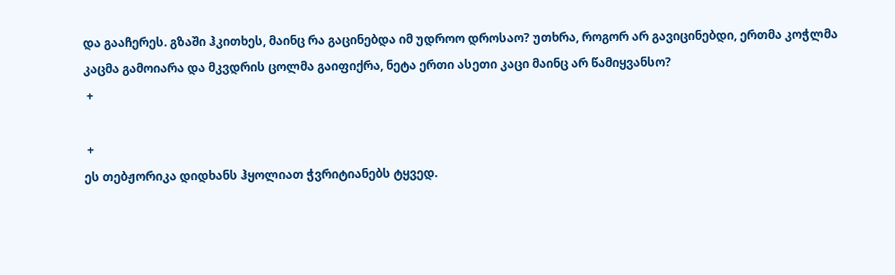და გააჩერეს. გზაში ჰკითხეს, მაინც რა გაცინებდა იმ უდროო დროსაო? უთხრა, როგორ არ გავიცინებდი, ერთმა კოჭლმა კაცმა გამოიარა და მკვდრის ცოლმა გაიფიქრა, ნეტა ერთი ასეთი კაცი მაინც არ წამიყვანსო?
 +

 +
ეს თებჟორიკა დიდხანს ჰყოლიათ ჭვრიტიანებს ტყვედ.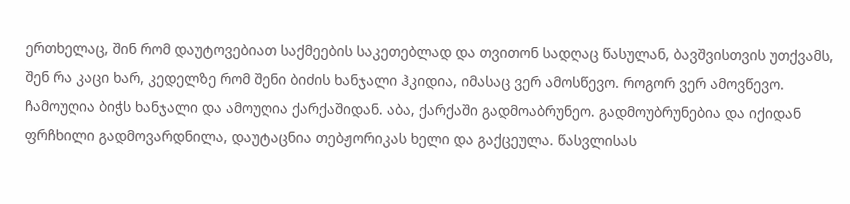ერთხელაც, შინ რომ დაუტოვებიათ საქმეების საკეთებლად და თვითონ სადღაც წასულან, ბავშვისთვის უთქვამს, შენ რა კაცი ხარ, კედელზე რომ შენი ბიძის ხანჯალი ჰკიდია, იმასაც ვერ ამოსწევო. როგორ ვერ ამოვწევო. ჩამოუღია ბიჭს ხანჯალი და ამოუღია ქარქაშიდან. აბა, ქარქაში გადმოაბრუნეო. გადმოუბრუნებია და იქიდან ფრჩხილი გადმოვარდნილა, დაუტაცნია თებჟორიკას ხელი და გაქცეულა. წასვლისას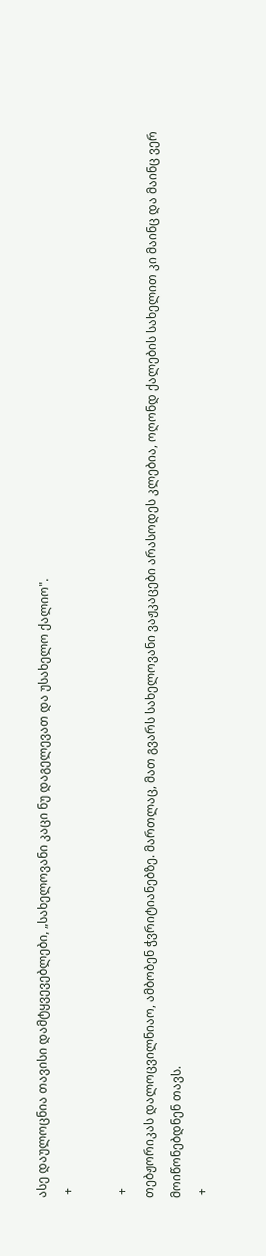ასე დაულოცნია თავისი დამტყვევებლები, „სახელოვანი კაცი ნუ დაგელევათ და უსახელო ქალიო".
 +

 +
თებჟორიკას დალოცვილნიაო, ამბობენ ჭვრიტიანებზე. მართლაც, მათ გვარს სახელოვანი ვაჟკაცები არასოდეს კლებია, ოღონდ ქალების სახელით კი მაინც და მაინც ვერ მოიწონებდნენ თავს.
 +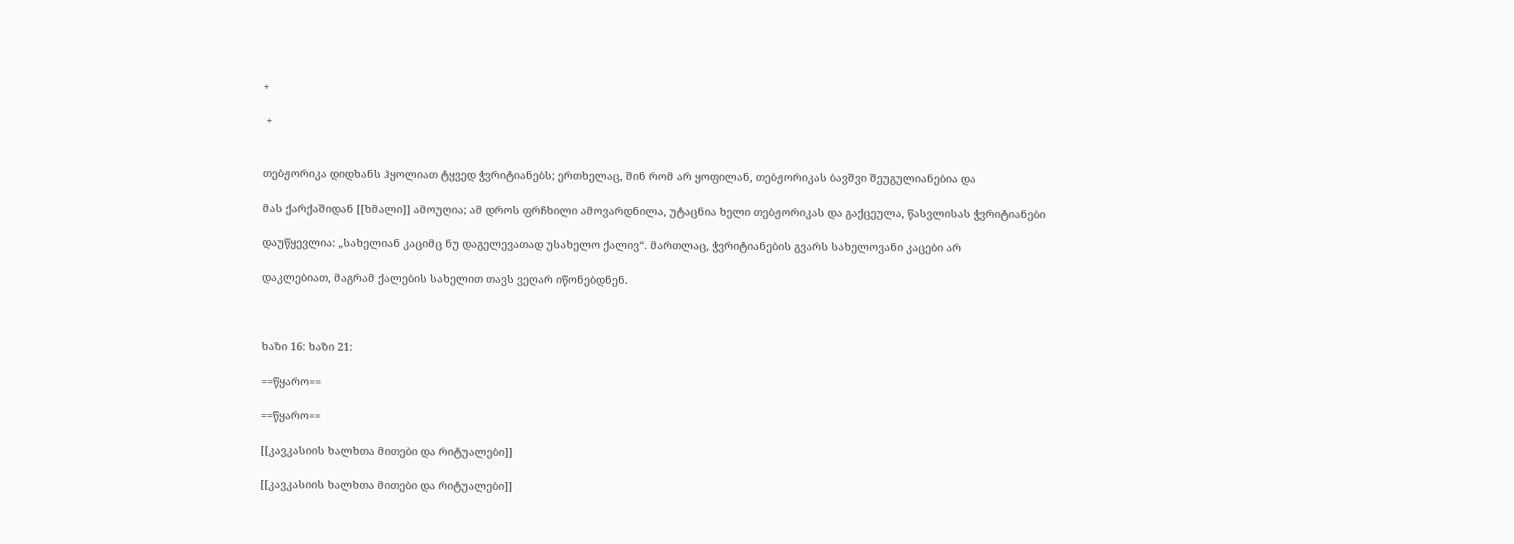+

 +


თებჟორიკა დიდხანს ჰყოლიათ ტყვედ ჭვრიტიანებს; ერთხელაც, შინ რომ არ ყოფილან, თებჟორიკას ბავშვი შეუგულიანებია და

მას ქარქაშიდან [[ხმალი]] ამოუღია; ამ დროს ფრჩხილი ამოვარდნილა, უტაცნია ხელი თებჟორიკას და გაქცეულა, წასვლისას ჭვრიტიანები

დაუწყევლია: „სახელიან კაციმც ნუ დაგელევათად უსახელო ქალივ“. მართლაც, ჭვრიტიანების გვარს სახელოვანი კაცები არ

დაკლებიათ, მაგრამ ქალების სახელით თავს ვეღარ იწონებდნენ.



ხაზი 16: ხაზი 21:

==წყარო==

==წყარო==

[[კავკასიის ხალხთა მითები და რიტუალები]]

[[კავკასიის ხალხთა მითები და რიტუალები]]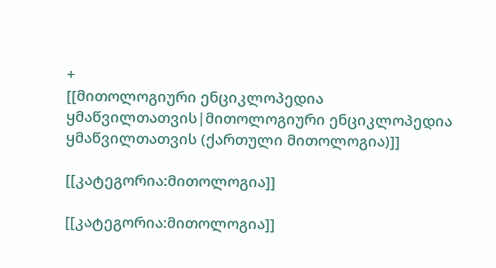+
[[მითოლოგიური ენციკლოპედია ყმაწვილთათვის|მითოლოგიური ენციკლოპედია ყმაწვილთათვის (ქართული მითოლოგია)]]

[[კატეგორია:მითოლოგია]]

[[კატეგორია:მითოლოგია]]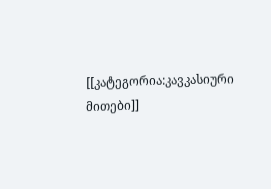[[კატეგორია:კავკასიური მითები]]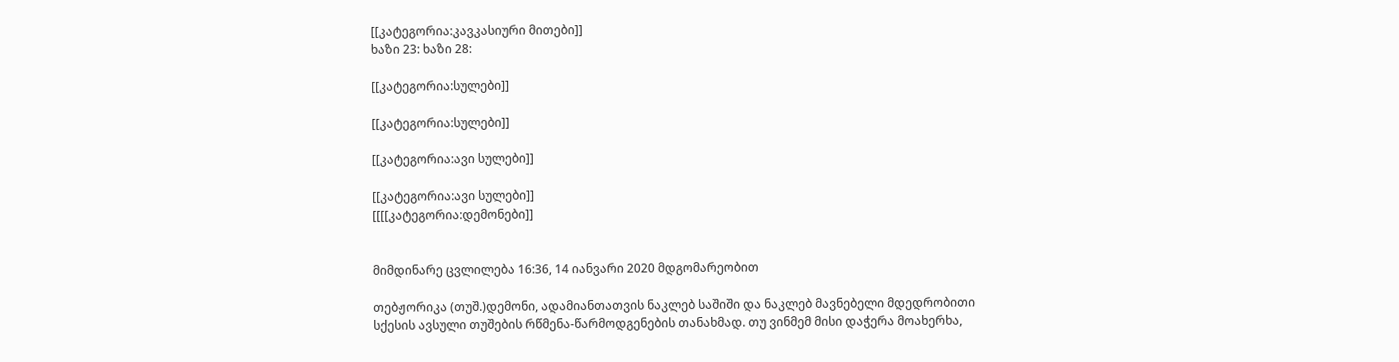[[კატეგორია:კავკასიური მითები]]
ხაზი 23: ხაზი 28:

[[კატეგორია:სულები]]

[[კატეგორია:სულები]]

[[კატეგორია:ავი სულები]]

[[კატეგორია:ავი სულები]]
[[[[კატეგორია:დემონები]]


მიმდინარე ცვლილება 16:36, 14 იანვარი 2020 მდგომარეობით

თებჟორიკა (თუშ.)დემონი, ადამიანთათვის ნაკლებ საშიში და ნაკლებ მავნებელი მდედრობითი სქესის ავსული თუშების რწმენა-წარმოდგენების თანახმად. თუ ვინმემ მისი დაჭერა მოახერხა,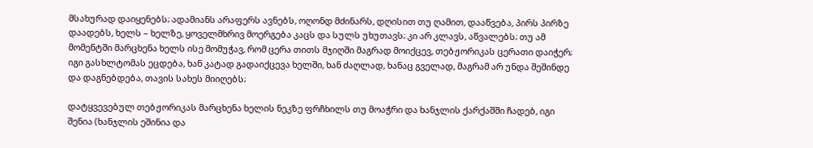მსახურად დაიყენებს; ადამიანს არაფერს ავნებს, ოღონდ მძინარს, დღისით თუ ღამით, დააწვება, პირს პირზე დაადებს, ხელს – ხელზე, ყოველმხრივ მოერგება კაცს და სულს უხუთავს; კი არ კლავს, აწვალებს; თუ ამ მომენტში მარცხენა ხელს ისე მომუჭავ, რომ ცერა თითს მჯიღში მაგრად მოიქცევ, თებჟორიკას ცერათი დაიჭერ; იგი გასხლტომას ეცდება, ხან კატად გადაიქცევა ხელში, ხან ძაღლად, ხანაც გველად, მაგრამ არ უნდა შეშინდე და დაგნებდება, თავის სახეს მიიღებს;

დატყვევებულ თებჟორიკას მარცხენა ხელის ნეკზე ფრჩხილს თუ მოაჭრი და ხანჯლის ქარქაშში ჩადებ, იგი შენია (ხანჯლის ეშინია და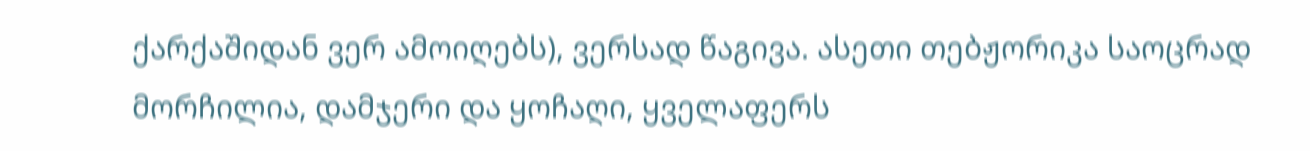ქარქაშიდან ვერ ამოიღებს), ვერსად წაგივა. ასეთი თებჟორიკა საოცრად მორჩილია, დამჯერი და ყოჩაღი, ყველაფერს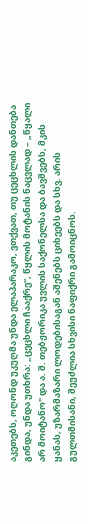აკეთებს, ოღონდ უკუღმა უნდა ელაპარაკო, ვთქვათ, თუ ცეცხლის დანთება გინდა, უნდა უთხრა: „ცეცხლი ჩააქრე“, წყლის მოტანის ნაცვლად – „წყალი არ მოიტანო" და ა. შ. თებჟორიკა უვლის საქონელსა და ბავშვებს, მკის ყანას, უზარმაზარი ლოდებისაგან აშენებს ციხეებს და სხვ. არის გულთმისანი, შეუძლია სხვისი ნაფიქრი გამოიცნოს.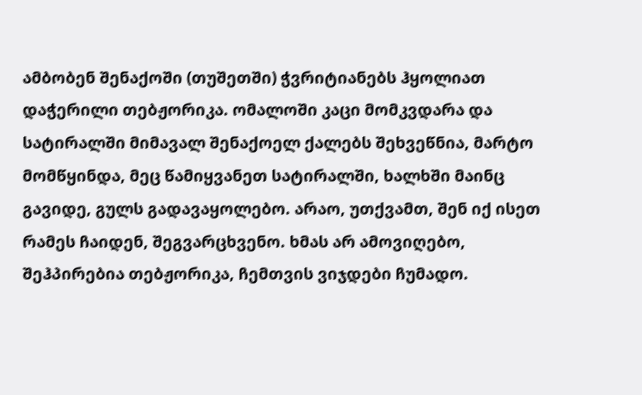ამბობენ შენაქოში (თუშეთში) ჭვრიტიანებს ჰყოლიათ დაჭერილი თებჟორიკა. ომალოში კაცი მომკვდარა და სატირალში მიმავალ შენაქოელ ქალებს შეხვეწნია, მარტო მომწყინდა, მეც წამიყვანეთ სატირალში, ხალხში მაინც გავიდე, გულს გადავაყოლებო. არაო, უთქვამთ, შენ იქ ისეთ რამეს ჩაიდენ, შეგვარცხვენო. ხმას არ ამოვიღებო, შეჰპირებია თებჟორიკა, ჩემთვის ვიჯდები ჩუმადო.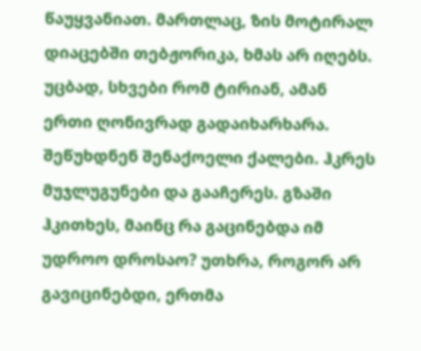წაუყვანიათ. მართლაც, ზის მოტირალ დიაცებში თებჟორიკა, ხმას არ იღებს. უცბად, სხვები რომ ტირიან, ამან ერთი ღონივრად გადაიხარხარა. შეწუხდნენ შენაქოელი ქალები. ჰკრეს მუჯლუგუნები და გააჩერეს. გზაში ჰკითხეს, მაინც რა გაცინებდა იმ უდროო დროსაო? უთხრა, როგორ არ გავიცინებდი, ერთმა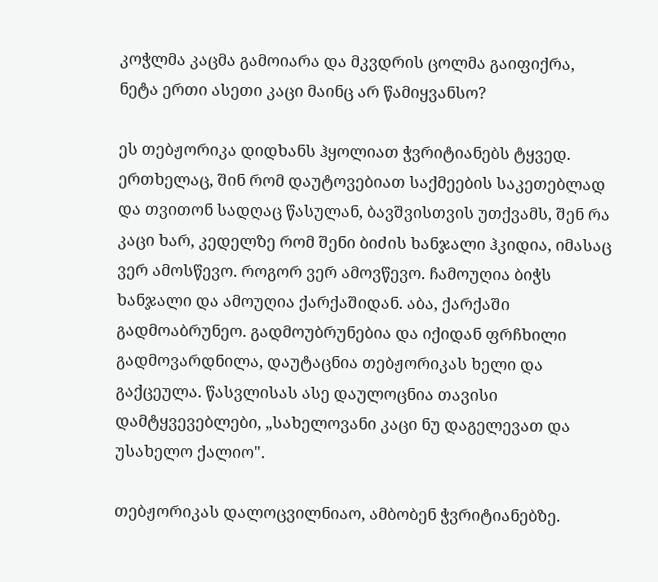კოჭლმა კაცმა გამოიარა და მკვდრის ცოლმა გაიფიქრა, ნეტა ერთი ასეთი კაცი მაინც არ წამიყვანსო?

ეს თებჟორიკა დიდხანს ჰყოლიათ ჭვრიტიანებს ტყვედ. ერთხელაც, შინ რომ დაუტოვებიათ საქმეების საკეთებლად და თვითონ სადღაც წასულან, ბავშვისთვის უთქვამს, შენ რა კაცი ხარ, კედელზე რომ შენი ბიძის ხანჯალი ჰკიდია, იმასაც ვერ ამოსწევო. როგორ ვერ ამოვწევო. ჩამოუღია ბიჭს ხანჯალი და ამოუღია ქარქაშიდან. აბა, ქარქაში გადმოაბრუნეო. გადმოუბრუნებია და იქიდან ფრჩხილი გადმოვარდნილა, დაუტაცნია თებჟორიკას ხელი და გაქცეულა. წასვლისას ასე დაულოცნია თავისი დამტყვევებლები, „სახელოვანი კაცი ნუ დაგელევათ და უსახელო ქალიო".

თებჟორიკას დალოცვილნიაო, ამბობენ ჭვრიტიანებზე.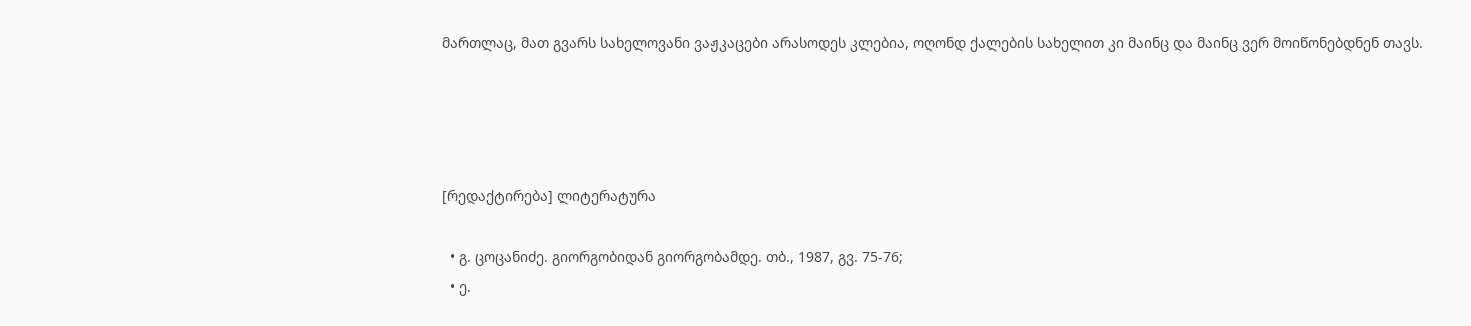მართლაც, მათ გვარს სახელოვანი ვაჟკაცები არასოდეს კლებია, ოღონდ ქალების სახელით კი მაინც და მაინც ვერ მოიწონებდნენ თავს.




[რედაქტირება] ლიტერატურა

  • გ. ცოცანიძე. გიორგობიდან გიორგობამდე. თბ., 1987, გვ. 75-76;
  • ე.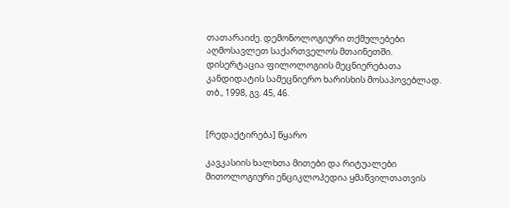თათარაიძე. დემონოლოგიური თქმულებები აღმოსავლეთ საქართველოს მთაინეთში. დისერტაცია ფილოლოგიის მეცნიერებათა კანდიდატის სამეცნიერო ხარისხის მოსაპოვებლად. თბ., 1998, გვ. 45, 46.


[რედაქტირება] წყარო

კავკასიის ხალხთა მითები და რიტუალები მითოლოგიური ენციკლოპედია ყმაწვილთათვის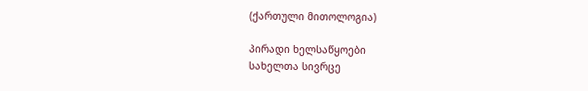(ქართული მითოლოგია)

პირადი ხელსაწყოები
სახელთა სივრცე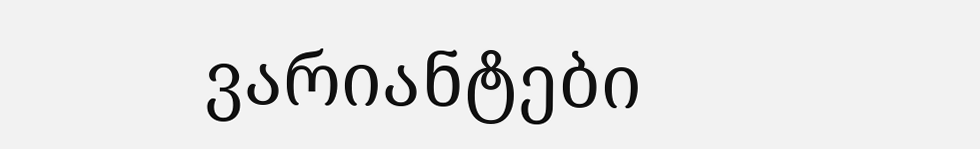ვარიანტები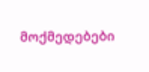მოქმედებები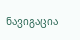ნავიგაცია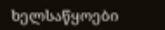ხელსაწყოები